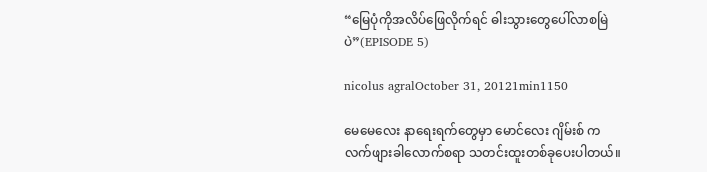“မြေပုံကိုအလိပ်ဖြေလိုက်ရင် ဓါးသွားတွေပေါ်လာစမြဲပဲ”(EPISODE 5)

nicolus agralOctober 31, 20121min1150

မေမေလေး နာရေးရက်တွေမှာ မောင်လေး ဂျိမ်းစ် က လက်ဖျားခါလောက်စရာ သတင်းထူးတစ်ခုပေးပါတယ်။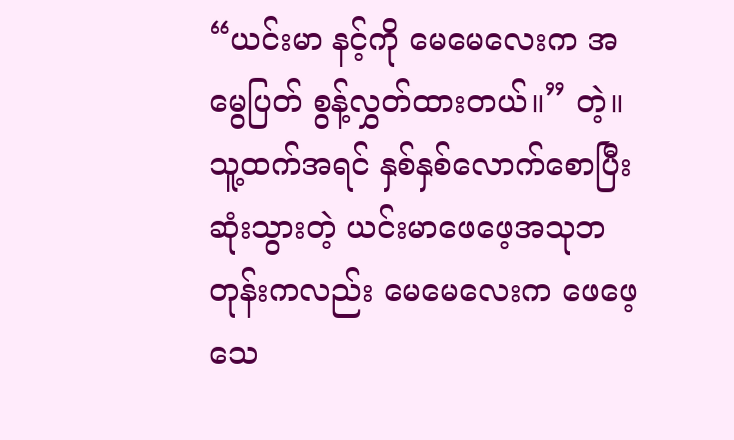“ယင်းမာ နင့်ကို မေမေလေးက အမွေပြတ် စွန့်လွှတ်ထားတယ်။” တဲ့။ သူ့ထက်အရင် နှစ်နှစ်လောက်စောပြီး ဆုံးသွားတဲ့ ယင်းမာဖေဖေ့အသုဘတုန်းကလည်း မေမေလေးက ဖေဖေ့သေ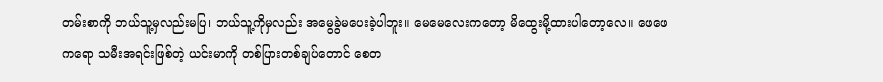တမ်းစာကို ဘယ်သူ့မှလည်းမပြ၊ ဘယ်သူ့ကိုမှလည်း အမွေခွဲမပေးခဲ့ပါဘူး။ မေမေလေးကတော့ မိထွေးမို့ထားပါတော့လေ။ ဖေဖေကရော သမီးအရင်းဖြစ်တဲ့ ယင်းမာကို တစ်ပြားတစ်ချပ်တောင် စေတ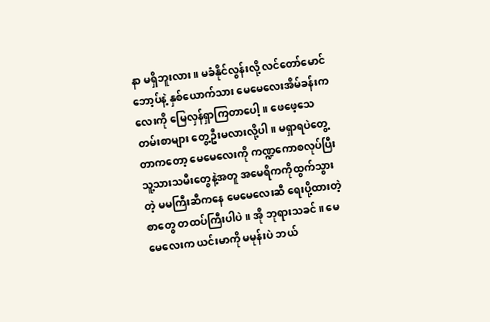နာ မရှိဘူးလား။ မခံနိုင်လွန်းလို့ လင်တော်မောင် ဘော့ပ်နဲ့ နှစ်ယောက်သား မေမေလေးအိမ်ခန်းကလေးကို မြေလှန်ရှာကြတာပေါ့။ ဖေဖေ့သေတမ်းစာများ တွေ့ဦးမလားလို့ပါ။ မရှာရပဲတွေ့တာကတော့ မေမေလေးကို ကဏ္ဍကောစလုပ်ပြီး သူ့သားသမီးတွေနဲ့အတူ အမေရိကကိုထွက်သွားတဲ့ မမကြီးဆီကနေ မေမေလေးဆီ ရေးပို့ထားတဲ့ စာတွေ တထပ်ကြီးပါပဲ။ အို ဘုရားသခင်။ မေမေလေးက ယင်းမာကို မမုန်းပဲ ဘယ်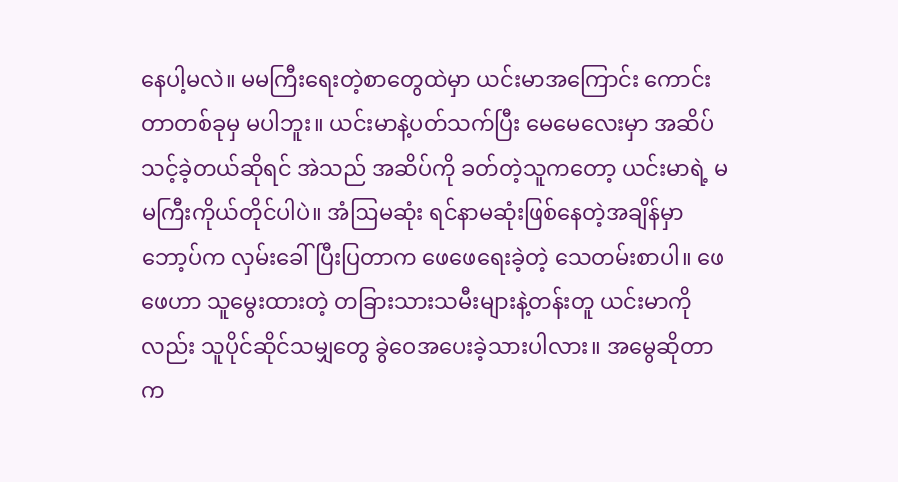နေပါ့မလဲ။ မမကြီးရေးတဲ့စာတွေထဲမှာ ယင်းမာအကြောင်း ကောင်းတာတစ်ခုမှ မပါဘူး။ ယင်းမာနဲ့ပတ်သက်ပြီး မေမေလေးမှာ အဆိပ်သင့်ခဲ့တယ်ဆိုရင် အဲသည် အဆိပ်ကို ခတ်တဲ့သူကတော့ ယင်းမာရဲ့ မမကြီးကိုယ်တိုင်ပါပဲ။ အံဩမဆုံး ရင်နာမဆုံးဖြစ်နေတဲ့အချိန်မှာ ဘော့ပ်က လှမ်းခေါ်ပြီးပြတာက ဖေဖေရေးခဲ့တဲ့ သေတမ်းစာပါ။ ဖေဖေဟာ သူမွေးထားတဲ့ တခြားသားသမီးများနဲ့တန်းတူ ယင်းမာကိုလည်း သူပိုင်ဆိုင်သမျှတွေ ခွဲဝေအပေးခဲ့သားပါလား။ အမွေဆိုတာက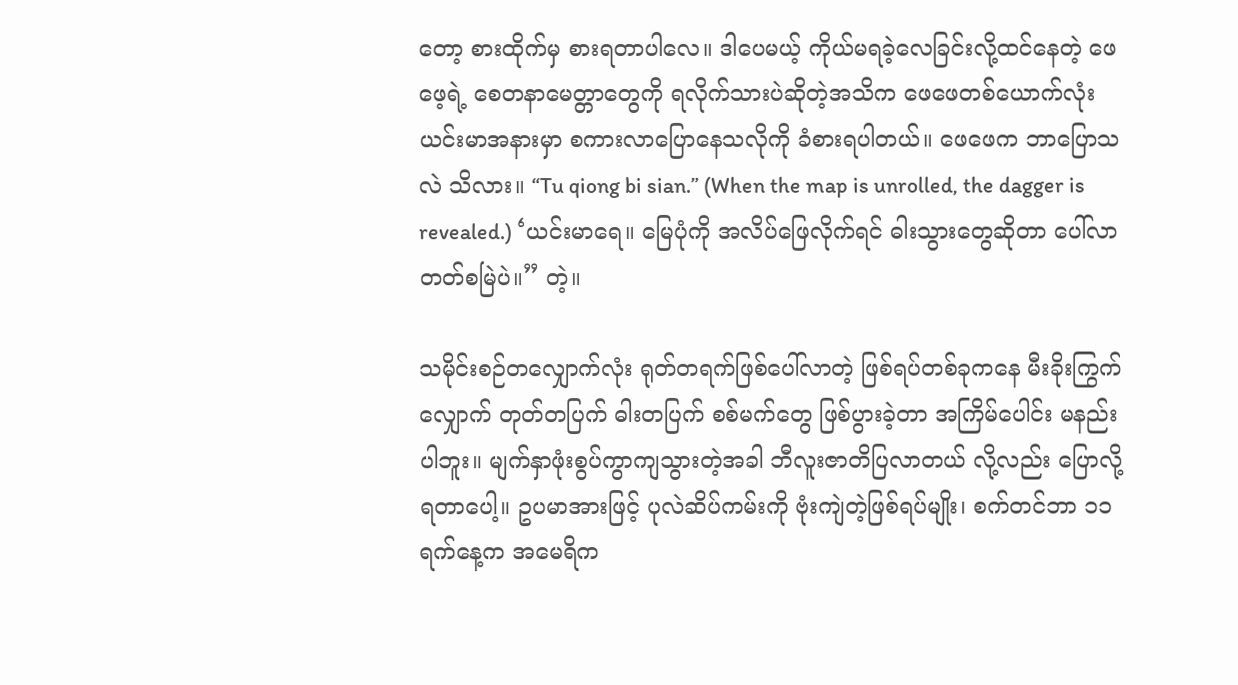တော့ စားထိုက်မှ စားရတာပါလေ။ ဒါပေမယ့် ကိုယ်မရခဲ့လေခြင်းလို့ထင်နေတဲ့ ဖေဖေ့ရဲ့ စေတနာမေတ္တာတွေကို ရလိုက်သားပဲဆိုတဲ့အသိက ဖေဖေတစ်ယောက်လုံး ယင်းမာအနားမှာ စကားလာပြောနေသလိုကို ခံစားရပါတယ်။ ဖေဖေက ဘာပြောသလဲ သိလား။ “Tu qiong bi sian.” (When the map is unrolled, the dagger is revealed.) ‘ယင်းမာရေ။ မြေပုံကို အလိပ်ဖြေလိုက်ရင် ဓါးသွားတွေဆိုတာ ပေါ်လာတတ်စမြဲပဲ။” တဲ့။

သမိုင်းစဉ်တလျှောက်လုံး ရုတ်တရက်ဖြစ်ပေါ်လာတဲ့ ဖြစ်ရပ်တစ်ခုကနေ မီးခိုးကြွက်လျှောက် တုတ်တပြက် ဓါးတပြက် စစ်မက်တွေ ဖြစ်ပွားခဲ့တာ အကြိမ်ပေါင်း မနည်းပါဘူး။ မျက်နှာဖုံးစွပ်ကွာကျသွားတဲ့အခါ ဘီလူးဇာတိပြလာတယ် လို့လည်း ပြောလို့ရတာပေါ့။ ဥပမာအားဖြင့် ပုလဲဆိပ်ကမ်းကို ဗုံးကျဲတဲ့ဖြစ်ရပ်မျိုး၊ စက်တင်ဘာ ၁၁ ရက်နေ့က အမေရိက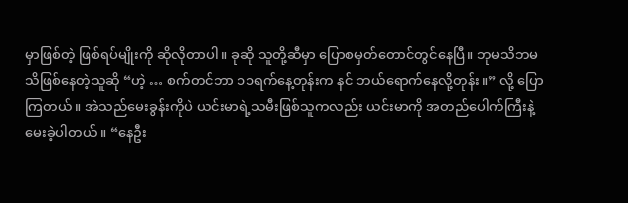မှာဖြစ်တဲ့ ဖြစ်ရပ်မျိုးကို ဆိုလိုတာပါ။ ခုဆို သူတို့ဆီမှာ ပြောစမှတ်တောင်တွင်နေပြီ။ ဘုမသိဘမသိဖြစ်နေတဲ့သူဆို “ဟဲ့ … စက်တင်ဘာ ၁၁ရက်နေ့တုန်းက နင် ဘယ်ရောက်နေလို့တုန်း။” လို့ ပြောကြတယ်။ အဲသည်မေးခွန်းကိုပဲ ယင်းမာရဲ့သမီးဖြစ်သူကလည်း ယင်းမာကို အတည်ပေါက်ကြီးနဲ့ မေးခဲ့ပါတယ်။ “နေဦး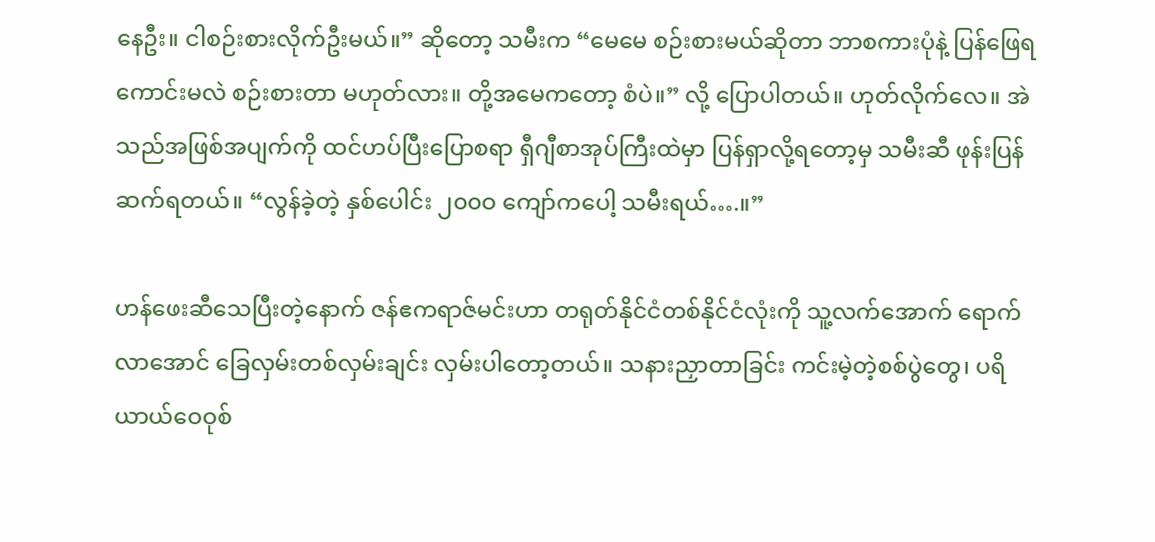နေဦး။ ငါစဉ်းစားလိုက်ဦးမယ်။” ဆိုတော့ သမီးက “မေမေ စဉ်းစားမယ်ဆိုတာ ဘာစကားပုံနဲ့ ပြန်ဖြေရကောင်းမလဲ စဉ်းစားတာ မဟုတ်လား။ တို့အမေကတော့ စံပဲ။” လို့ ပြောပါတယ်။ ဟုတ်လိုက်လေ။ အဲသည်အဖြစ်အပျက်ကို ထင်ဟပ်ပြီးပြောစရာ ရှီဂျီစာအုပ်ကြီးထဲမှာ ပြန်ရှာလို့ရတော့မှ သမီးဆီ ဖုန်းပြန်ဆက်ရတယ်။ “လွန်ခဲ့တဲ့ နှစ်ပေါင်း ၂၀၀ဝ ကျော်ကပေါ့ သမီးရယ်….။”

ဟန်ဖေးဆီသေပြီးတဲ့နောက် ဇန်ဧကရာဇ်မင်းဟာ တရုတ်နိုင်ငံတစ်နိုင်ငံလုံးကို သူ့လက်အောက် ရောက်လာအောင် ခြေလှမ်းတစ်လှမ်းချင်း လှမ်းပါတော့တယ်။ သနားညှာတာခြင်း ကင်းမဲ့တဲ့စစ်ပွဲတွေ၊ ပရိယာယ်ဝေဝုစ်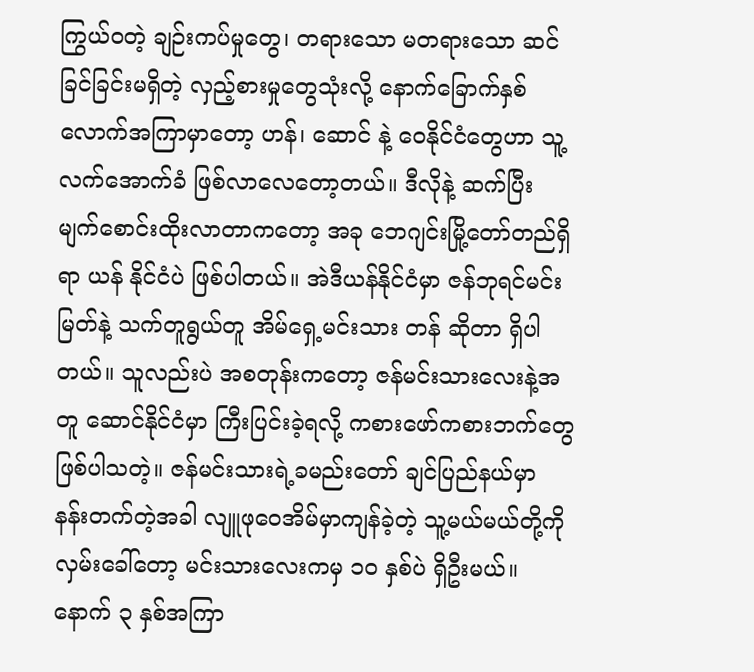ကြွယ်ဝတဲ့ ချဉ်းကပ်မှုတွေ၊ တရားသော မတရားသော ဆင်ခြင်ခြင်းမရှိတဲ့ လှည့်စားမှုတွေသုံးလို့ နောက်ခြောက်နှစ်လောက်အကြာမှာတော့ ဟန်၊ ဆောင် နဲ့ ဝေနိုင်ငံတွေဟာ သူ့လက်အောက်ခံ ဖြစ်လာလေတော့တယ်။ ဒီလိုနဲ့ ဆက်ပြီး မျက်စောင်းထိုးလာတာကတော့ အခု ဘေဂျင်းမြို့တော်တည်ရှိရာ ယန် နိုင်ငံပဲ ဖြစ်ပါတယ်။ အဲဒီယန်နိုင်ငံမှာ ဇန်ဘုရင်မင်းမြတ်နဲ့ သက်တူရွယ်တူ အိမ်ရှေ့မင်းသား တန် ဆိုတာ ရှိပါတယ်။ သူလည်းပဲ အစတုန်းကတော့ ဇန်မင်းသားလေးနဲ့အတူ ဆောင်နိုင်ငံမှာ ကြီးပြင်းခဲ့ရလို့ ကစားဖော်ကစားဘက်တွေ ဖြစ်ပါသတဲ့။ ဇန်မင်းသားရဲ့ခမည်းတော် ချင်ပြည်နယ်မှာ နန်းတက်တဲ့အခါ လျူဖုဝေအိမ်မှာကျန်ခဲ့တဲ့ သူ့မယ်မယ်တို့ကို လှမ်းခေါ်တော့ မင်းသားလေးကမှ ၁ဝ နှစ်ပဲ ရှိဦးမယ်။ နောက် ၃ နှစ်အကြာ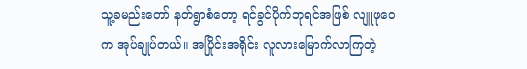သူ့ခမည်းတော် နတ်ရွာစံတော့ ရင်ခွင်ပိုက်ဘုရင်အဖြစ် လျူဖုဝေက အုပ်ချုပ်တယ်။ အပြိုင်းအရိုင်း လူလားမြောက်လာကြတဲ့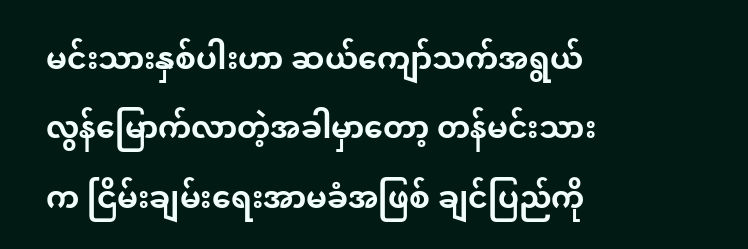မင်းသားနှစ်ပါးဟာ ဆယ်ကျော်သက်အရွယ် လွန်မြောက်လာတဲ့အခါမှာတော့ တန်မင်းသားက ငြိမ်းချမ်းရေးအာမခံအဖြစ် ချင်ပြည်ကို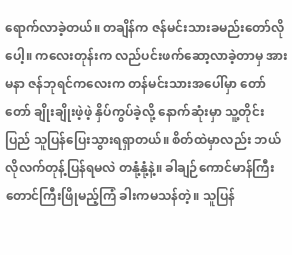ရောက်လာခဲ့တယ်။ တချိန်က ဇန်မင်းသားခမည်းတော်လိုပေါ့။ ကလေးတုန်းက လည်ပင်းဖက်ဆော့လာခဲ့တာမှ အားမနာ ဇန်ဘုရင်ကလေးက တန်မင်းသားအပေါ်မှာ တော်တော် ချိုးချိုးဖဲ့ဖဲ့ နှိပ်ကွပ်ခဲ့လို့ နောက်ဆုံးမှာ သူ့တိုင်းပြည် သူပြန်ပြေးသွားရရှာတယ်။ စိတ်ထဲမှာလည်း ဘယ်လိုလက်တုန့်ပြန်ရမလဲ တနုံ့နုံ့နဲ့။ ခါချဉ်ကောင်မာန်ကြီးတောင်ကြီးဖြိုမည့်ကြံ ခါးကမသန်တဲ့။ သူပြန်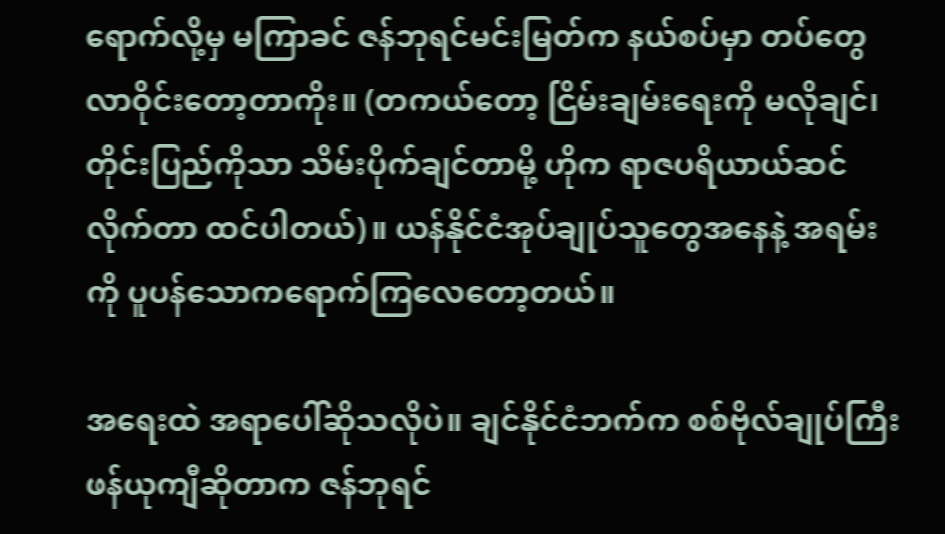ရောက်လို့မှ မကြာခင် ဇန်ဘုရင်မင်းမြတ်က နယ်စပ်မှာ တပ်တွေလာဝိုင်းတော့တာကိုး။ (တကယ်တော့ ငြိမ်းချမ်းရေးကို မလိုချင်၊ တိုင်းပြည်ကိုသာ သိမ်းပိုက်ချင်တာမို့ ဟိုက ရာဇပရိယာယ်ဆင်လိုက်တာ ထင်ပါတယ်)။ ယန်နိုင်ငံအုပ်ချုပ်သူတွေအနေနဲ့ အရမ်းကို ပူပန်သောကရောက်ကြလေတော့တယ်။

အရေးထဲ အရာပေါ်ဆိုသလိုပဲ။ ချင်နိုင်ငံဘက်က စစ်ဗိုလ်ချုပ်ကြီး ဖန်ယုကျီဆိုတာက ဇန်ဘုရင်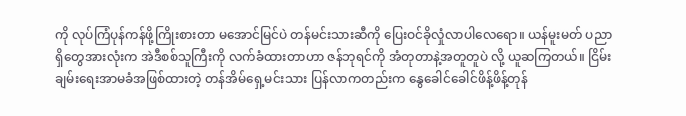ကို လုပ်ကြံပုန်ကန်ဖို့ကြိုးစားတာ မအောင်မြင်ပဲ တန်မင်းသားဆီကို ပြေးဝင်ခိုလှုံလာပါလေရော။ ယန်မူးမတ် ပညာရှိတွေအားလုံးက အဲဒီစစ်သူကြီးကို လက်ခံထားတာဟာ ဇန်ဘုရင်ကို အံတုတာနဲ့အတူတူပဲ လို့ ယူဆကြတယ်။ ငြိမ်းချမ်းရေးအာမခံအဖြစ်ထားတဲ့ တန်အိမ်ရှေ့မင်းသား ပြန်လာကတည်းက နွေခေါင်ခေါင်ဖိန့်ဖိန့်တုန်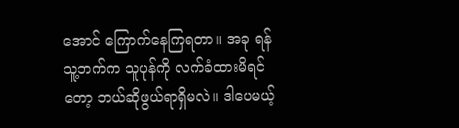အောင် ကြောက်နေကြရတာ။ အခု ရန်သူ့ဘက်က သူပုန်ကို လက်ခံထားမိရင်တော့ ဘယ်ဆိုဖွယ်ရာရှိမလဲ။ ဒါပေမယ့်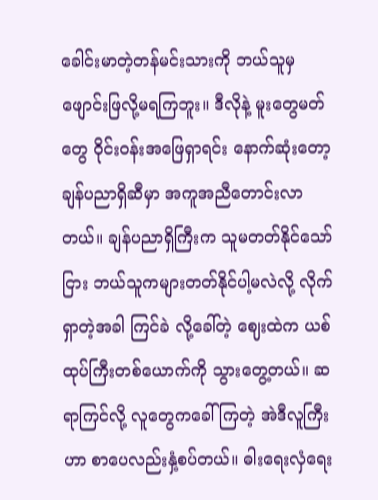ခေါင်းမာတဲ့တန်မင်းသားကို ဘယ်သူမှ ဖျောင်းဖြလို့မရကြဘူး။ ဒီလိုနဲ့ မူးတွေမတ်တွေ ဝိုင်းဝန်းအဖြေရှာရင်း နောက်ဆုံးတော့ ချန်ပညာရှိဆီမှာ အကူအညီတောင်းလာတယ်။ ချန်ပညာရှိကြီးက သူမတတ်နိုင်သော်ငြား ဘယ်သူကများတတ်နိုင်ပါ့မလဲလို့ လိုက်ရှာတဲ့အခါ ကြင်ခဲ လို့ခေါ်တဲ့ ဈေးထဲက ယစ်ထုပ်ကြီးတစ်ယောက်ကို သွားတွေ့တယ်။ ဆရာကြင်လို့ လူတွေကခေါ်ကြတဲ့ အဲဒီလူကြီးဟာ စာပေလည်းနှံ့စပ်တယ်။ ဓါးရေးလှံရေး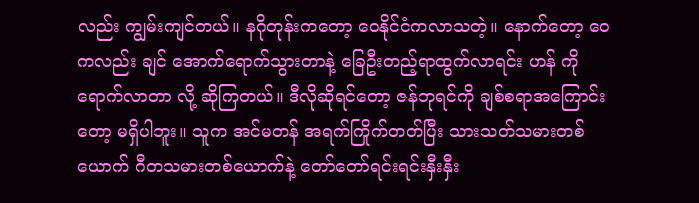လည်း ကျွမ်းကျင်တယ်။ နဂိုတုန်းကတော့ ဝေနိုင်ငံကလာသတဲ့။ နောက်တော့ ဝေ ကလည်း ချင် အောက်ရောက်သွားတာနဲ့ ခြေဦးတည့်ရာထွက်လာရင်း ဟန် ကိုရောက်လာတာ လို့ ဆိုကြတယ်။ ဒီလိုဆိုရင်တော့ ဇန်ဘုရင်ကို ချစ်စရာအကြောင်းတော့ မရှိပါဘူး။ သူက အင်မတန် အရက်ကြိုက်တတ်ပြီး သားသတ်သမားတစ်ယောက် ဂီတသမားတစ်ယောက်နဲ့ တော်တော်ရင်းရင်းနှီးနှီး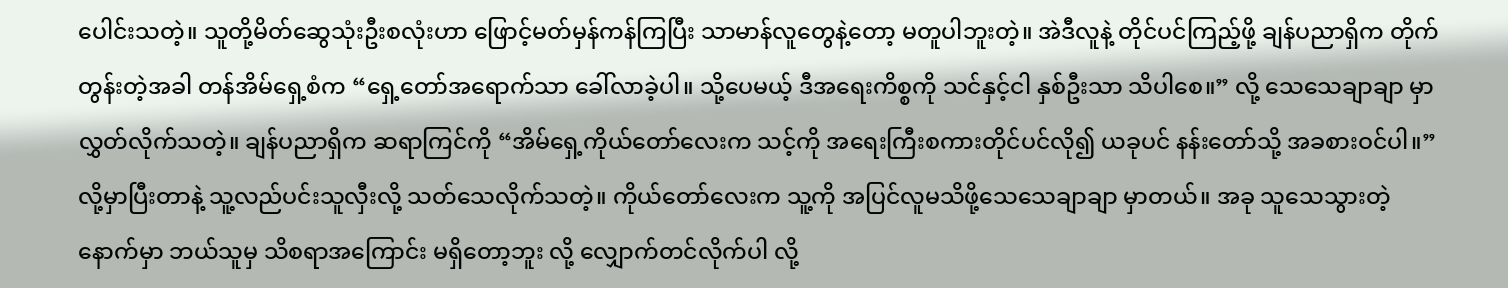ပေါင်းသတဲ့။ သူတို့မိတ်ဆွေသုံးဦးစလုံးဟာ ဖြောင့်မတ်မှန်ကန်ကြပြီး သာမာန်လူတွေနဲ့တော့ မတူပါဘူးတဲ့။ အဲဒီလူနဲ့ တိုင်ပင်ကြည့်ဖို့ ချန်ပညာရှိက တိုက်တွန်းတဲ့အခါ တန်အိမ်ရှေ့စံက “ရှေ့တော်အရောက်သာ ခေါ်လာခဲ့ပါ။ သို့ပေမယ့် ဒီအရေးကိစ္စကို သင်နှင့်ငါ နှစ်ဦးသာ သိပါစေ။” လို့ သေသေချာချာ မှာလွှတ်လိုက်သတဲ့။ ချန်ပညာရှိက ဆရာကြင်ကို “အိမ်ရှေ့ကိုယ်တော်လေးက သင့်ကို အရေးကြီးစကားတိုင်ပင်လို၍ ယခုပင် နန်းတော်သို့ အခစားဝင်ပါ။” လို့မှာပြီးတာနဲ့ သူ့လည်ပင်းသူလှီးလို့ သတ်သေလိုက်သတဲ့။ ကိုယ်တော်လေးက သူ့ကို အပြင်လူမသိဖို့သေသေချာချာ မှာတယ်။ အခု သူသေသွားတဲ့နောက်မှာ ဘယ်သူမှ သိစရာအကြောင်း မရှိတော့ဘူး လို့ လျှောက်တင်လိုက်ပါ လို့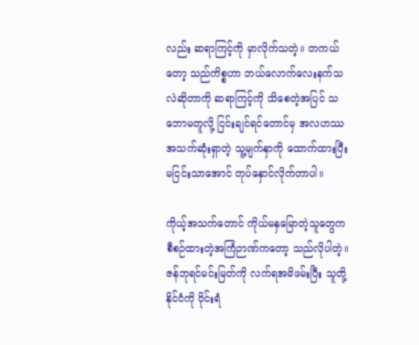လည်း ဆရာကြင့်ကို မှာလိုက်သတဲ့။ တကယ်တော့ သည်ကိစ္စဟာ ဘယ်လောက်လေးနက်သလဲဆိုတာကို ဆရာကြင့်ကို သိစေတဲ့အပြင် သဘောမတူလို့ ငြင်းချင်ရင်တောင်မှ အလဟဿ အသက်ဆုံးရှာတဲ့ သူ့မျက်နှာကို ထောက်ထားပြီး မငြင်းသာအောင် တုပ်နှောင်လိုက်တာပါ။

ကိုယ့်အသက်တောင် ကိုယ်မနှမြောတဲ့သူတွေက စီစဉ်ထားတဲ့အကြံဉာဏ်ကတော့ သည်လိုပါတဲ့။ ဇန်ဘုရင်မင်းမြတ်ကို လက်ရအမိဖမ်းပြီး သူတို့နိုင်ငံကို ဝိုင်းရံ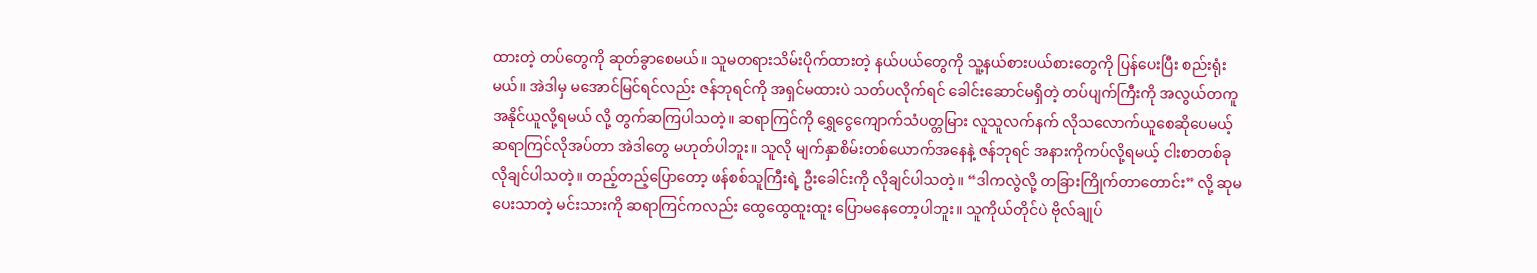ထားတဲ့ တပ်တွေကို ဆုတ်ခွာစေမယ်။ သူမတရားသိမ်းပိုက်ထားတဲ့ နယ်ပယ်တွေကို သူ့နယ်စားပယ်စားတွေကို ပြန်ပေးပြီး စည်းရုံးမယ်။ အဲဒါမှ မအောင်မြင်ရင်လည်း ဇန်ဘုရင်ကို အရှင်မထားပဲ သတ်ပလိုက်ရင် ခေါင်းဆောင်မရှိတဲ့ တပ်ပျက်ကြီးကို အလွယ်တကူ အနိုင်ယူလို့ရမယ် လို့ တွက်ဆကြပါသတဲ့။ ဆရာကြင်ကို ရွှေငွေကျောက်သံပတ္တမြား လူသူလက်နက် လိုသလောက်ယူစေဆိုပေမယ့် ဆရာကြင်လိုအပ်တာ အဲဒါတွေ မဟုတ်ပါဘူး။ သူလို မျက်နှာစိမ်းတစ်ယောက်အနေနဲ့ ဇန်ဘုရင် အနားကိုကပ်လို့ရမယ့် ငါးစာတစ်ခု လိုချင်ပါသတဲ့။ တည့်တည့်ပြောတော့ ဖန်စစ်သူကြီးရဲ့ ဦးခေါင်းကို လိုချင်ပါသတဲ့။ “ဒါကလွဲလို့ တခြားကြိုက်တာတောင်း” လို့ ဆုမပေးသာတဲ့ မင်းသားကို ဆရာကြင်ကလည်း ထွေထွေထူးထူး ပြောမနေတော့ပါဘူး။ သူကိုယ်တိုင်ပဲ ဗိုလ်ချုပ်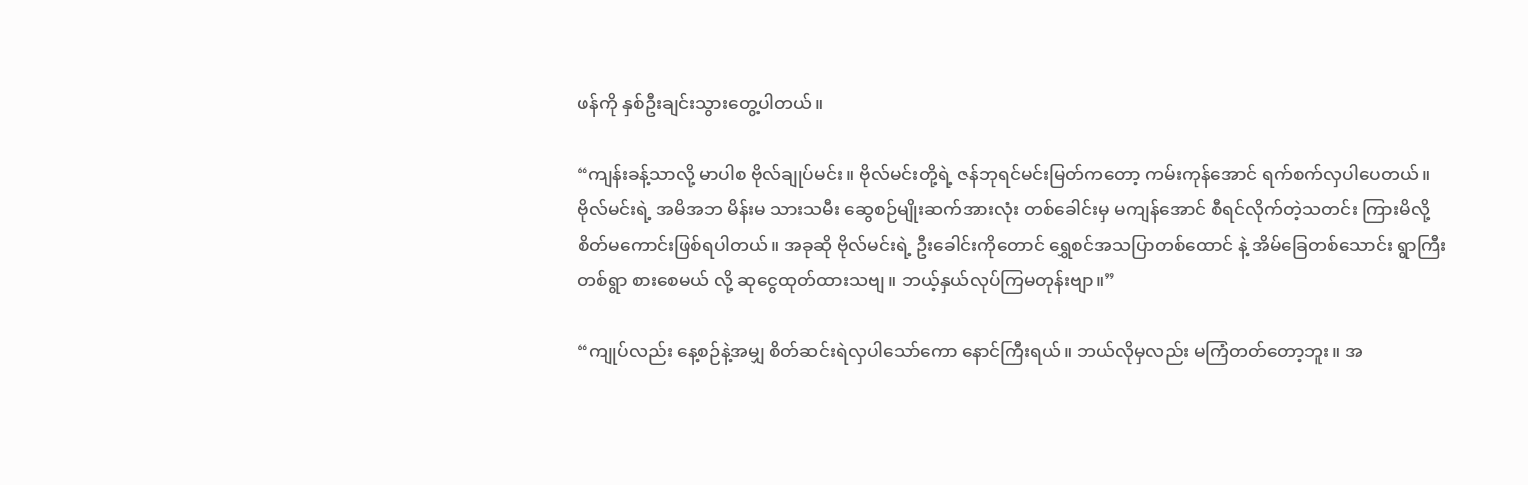ဖန်ကို နှစ်ဦးချင်းသွားတွေ့ပါတယ်။

“ကျန်းခန့်သာလို့ မာပါစ ဗိုလ်ချုပ်မင်း။ ဗိုလ်မင်းတို့ရဲ့ ဇန်ဘုရင်မင်းမြတ်ကတော့ ကမ်းကုန်အောင် ရက်စက်လှပါပေတယ်။ ဗိုလ်မင်းရဲ့ အမိအဘ မိန်းမ သားသမီး ဆွေစဉ်မျိုးဆက်အားလုံး တစ်ခေါင်းမှ မကျန်အောင် စီရင်လိုက်တဲ့သတင်း ကြားမိလို့ စိတ်မကောင်းဖြစ်ရပါတယ်။ အခုဆို ဗိုလ်မင်းရဲ့ ဦးခေါင်းကိုတောင် ရွှေစင်အသပြာတစ်ထောင် နဲ့ အိမ်ခြေတစ်သောင်း ရွာကြီးတစ်ရွာ စားစေမယ် လို့ ဆုငွေထုတ်ထားသဗျ။ ဘယ့်နှယ်လုပ်ကြမတုန်းဗျာ။”

“ကျုပ်လည်း နေ့စဉ်နဲ့အမျှ စိတ်ဆင်းရဲလှပါသော်ကော နောင်ကြီးရယ်။ ဘယ်လိုမှလည်း မကြံတတ်တော့ဘူး။ အ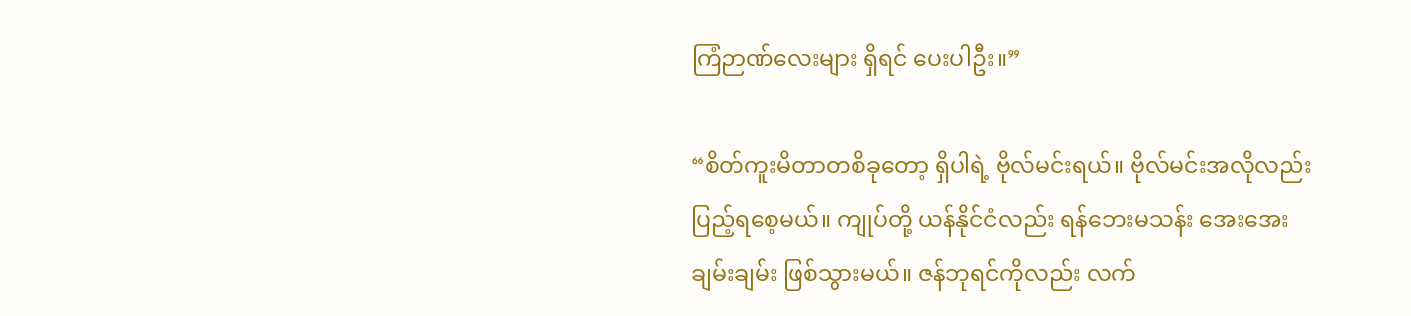ကြံဉာဏ်လေးများ ရှိရင် ပေးပါဦး။”

“စိတ်ကူးမိတာတစိခုတော့ ရှိပါရဲ့ ဗိုလ်မင်းရယ်။ ဗိုလ်မင်းအလိုလည်း ပြည့်ရစေ့မယ်။ ကျုပ်တို့ ယန်နိုင်ငံလည်း ရန်ဘေးမသန်း အေးအေးချမ်းချမ်း ဖြစ်သွားမယ်။ ဇန်ဘုရင်ကိုလည်း လက်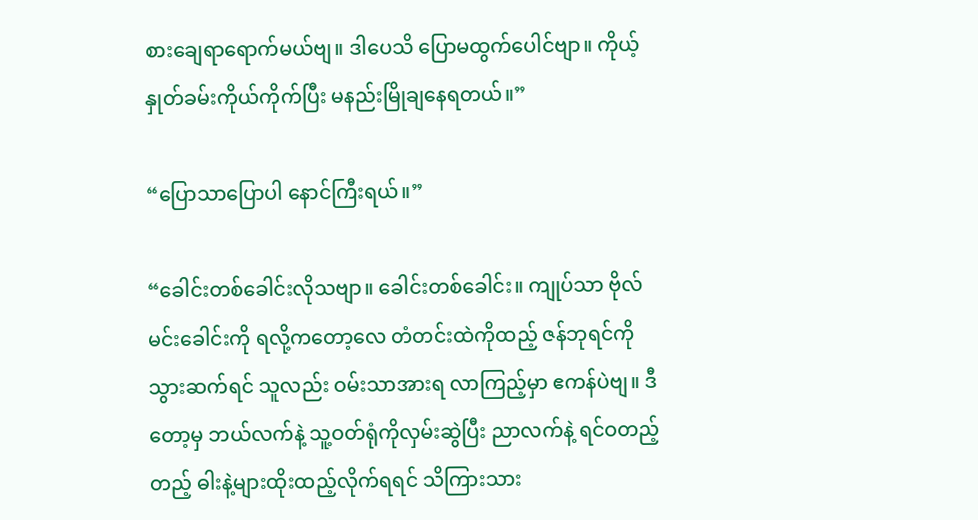စားချေရာရောက်မယ်ဗျ။ ဒါပေသိ ပြောမထွက်ပေါင်ဗျာ။ ကိုယ့်နှုတ်ခမ်းကိုယ်ကိုက်ပြီး မနည်းမြိုချနေရတယ်။”

“ပြောသာပြောပါ နောင်ကြီးရယ်။”

“ခေါင်းတစ်ခေါင်းလိုသဗျာ။ ခေါင်းတစ်ခေါင်း။ ကျုပ်သာ ဗိုလ်မင်းခေါင်းကို ရလို့ကတော့လေ တံတင်းထဲကိုထည့် ဇန်ဘုရင်ကိုသွားဆက်ရင် သူလည်း ဝမ်းသာအားရ လာကြည့်မှာ ဧကန်ပဲဗျ။ ဒီတော့မှ ဘယ်လက်နဲ့ သူ့ဝတ်ရုံကိုလှမ်းဆွဲပြီး ညာလက်နဲ့ ရင်ဝတည့်တည့် ဓါးနဲ့များထိုးထည့်လိုက်ရရင် သိကြားသား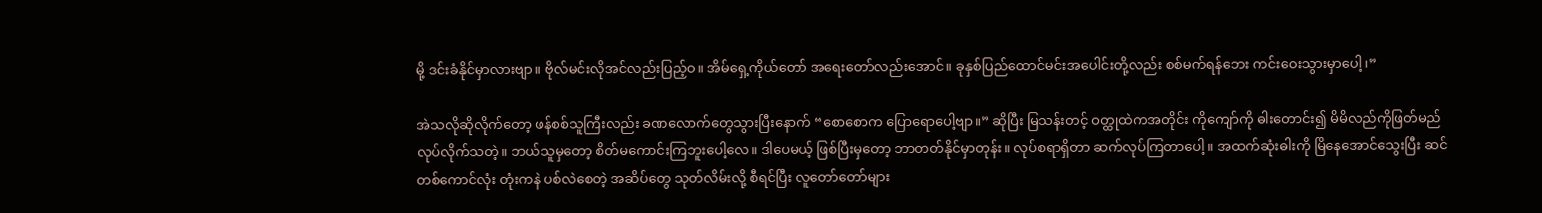မို့ ဒင်းခံနိုင်မှာလားဗျာ။ ဗိုလ်မင်းလိုအင်လည်းပြည့်ဝ။ အိမ်ရှေ့ကိုယ်တော် အရေးတော်လည်းအောင်။ ခုနှစ်ပြည်ထောင်မင်းအပေါင်းတို့လည်း စစ်မက်ရန်ဘေး ကင်းဝေးသွားမှာပေါ့၊”

အဲသလိုဆိုလိုက်တော့ ဖန်စစ်သူကြီးလည်း ခဏလောက်တွေသွားပြီးနောက် “စောစောက ပြောရောပေါ့ဗျာ။” ဆိုပြီး မြသန်းတင့် ဝတ္ထုထဲကအတိုင်း ကိုကျော်ကို ဓါးတောင်း၍ မိမိလည်ကိုဖြတ်မည် လုပ်လိုက်သတဲ့။ ဘယ်သူမှတော့ စိတ်မကောင်းကြဘူးပေါ့လေ။ ဒါပေမယ့် ဖြစ်ပြီးမှတော့ ဘာတတ်နိုင်မှာတုန်း။ လုပ်စရာရှိတာ ဆက်လုပ်ကြတာပေါ့။ အထက်ဆုံးဓါးကို မြိနေအောင်သွေးပြီး ဆင်တစ်ကောင်လုံး တုံးကနဲ ပစ်လဲစေတဲ့ အဆိပ်တွေ သုတ်လိမ်းလို့ စီရင်ပြီး လူတော်တော်များ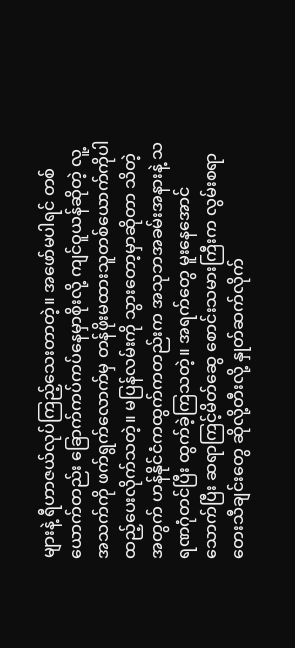များနဲ့ ရီဟာဇယ်လုပ်ကြည့်သေးတာတဲ့။ အဖော်မပါရင် တစ်ယောက်တည်း ခြောက်ကပ်ကပ်နေမှာစိုးလို့ ကျင်ဝူယန်ဆိုတဲ့ လူ့အသက်ကို ဖက်ရွက်လောက်မှ တန်ဖိုးမထားသူတစ်ယောက်ကိုပါ ထည့်ပေးလိုက်သတဲ့။ မပြန်လမ်းကို သွားတော့မှာဆိုတာ သိတဲ့အတွက် ဟန်နိုင်ငံကထွက်ကတည်းက အသုဘအခမ်းအနားနဲ့ သရဏဂုံတင်ပြီး ထွက်ခဲ့ကြသတဲ့။ အရက်တွေ မူးနေအောင်သောက်ပြီး ဆရာကြင့်မိတ်ဆွေ စောင်းသမားကြီးက လွမ်းစရာတေးသီချင်းတွေ ဆိုလို့တီးလို့ နှုတ်ဆက်လိုက်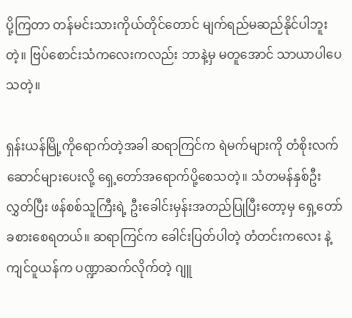ပို့ကြတာ တန်မင်းသားကိုယ်တိုင်တောင် မျက်ရည်မဆည်နိုင်ပါဘူးတဲ့။ ဗြပ်စောင်းသံကလေးကလည်း ဘာနဲ့မှ မတူအောင် သာယာပါပေသတဲ့။

ရှန်းယန်မြို့ကိုရောက်တဲ့အခါ ဆရာကြင်က ရဲမက်များကို တံစိုးလက်ဆောင်များပေးလို့ ရှေ့တော်အရောက်ပို့စေသတဲ့။ သံတမန်နှစ်ဦးလွှတ်ပြီး ဖန်စစ်သူကြီးရဲ့ ဦးခေါင်းမှန်းအတည်ပြုပြီးတော့မှ ရှေ့တော် ခစားစေရတယ်။ ဆရာကြင်က ခေါင်းပြတ်ပါတဲ့ တံတင်းကလေး နဲ့ ကျင်ဝူယန်က ပဏ္ဍာဆက်လိုက်တဲ့ ဂျူ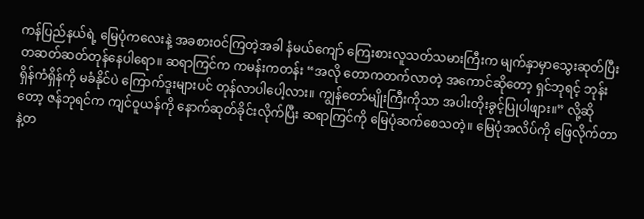ကန်ပြည်နယ်ရဲ့ မြေပုံကလေးနဲ့ အခစားဝင်ကြတဲ့အခါ နံမယ်ကျော် ကြေးစားလူသတ်သမားကြီးက မျက်နှာမှာသွေးဆုတ်ပြီး တဆတ်ဆတ်တုန်နေပါရော။ ဆရာကြင်က ကမန်းကတန်း “အလို တောကတက်လာတဲ့ အကောင်ဆိုတော့ ရှင်ဘုရင့် ဘုန်းရှိန်ကံရှိန်ကို မခံနိုင်ပဲ ကြောက်ဒူးများပင် တုန်လာပါပေါ့လား။ ကျွန်တော်မျိုးကြီးကိုသာ အပါးတိုးခွင့်ပြုပါဖျား။” လို့ဆိုတော့ ဇန်ဘုရင်က ကျင်ဝူယန်ကို နောက်ဆုတ်ခိုင်းလိုက်ပြီး ဆရာကြင်ကို မြေပုံဆက်စေသတဲ့။ မြေပုံအလိပ်ကို ဖြေလိုက်တာနဲ့တ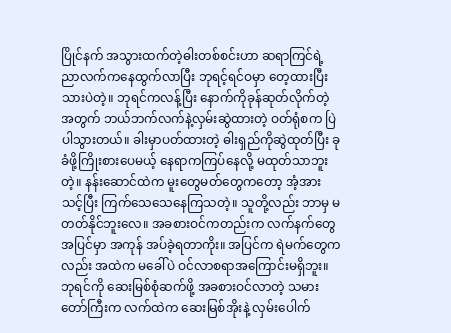ပြိုင်နက် အသွားထက်တဲ့ဓါးတစ်စင်းဟာ ဆရာကြင်ရဲ့ညာလက်ကနေထွက်လာပြီး ဘုရင့်ရင်ဝမှာ တေ့ထားပြီးသားပဲတဲ့။ ဘုရင်ကလန့်ပြီး နောက်ကိုခုန်ဆုတ်လိုက်တဲ့အတွက် ဘယ်ဘက်လက်နဲ့လှမ်းဆွဲထားတဲ့ ဝတ်ရုံစက ပြဲပါသွားတယ်။ ခါးမှာပတ်ထားတဲ့ ဓါးရှည်ကိုဆွဲထုတ်ပြီး ခုခံဖို့ကြိုးစားပေမယ့် နေရာကကြပ်နေလို့ မထုတ်သာဘူးတဲ့။ နန်းဆောင်ထဲက မူးတွေမတ်တွေကတော့ အံ့အားသင့်ပြီး ကြက်သေသေနေကြသတဲ့။ သူတို့လည်း ဘာမှ မတတ်နိုင်ဘူးလေ။ အခစားဝင်ကတည်းက လက်နက်တွေ အပြင်မှာ အကုန် အပ်ခဲ့ရတာကိုး။ အပြင်က ရဲမက်တွေကလည်း အထဲက မခေါ်ပဲ ဝင်လာစရာအကြောင်းမရှိဘူး။ ဘုရင်ကို ဆေးမြစ်စုံဆက်ဖို့ အခစားဝင်လာတဲ့ သမားတော်ကြီးက လက်ထဲက ဆေးမြစ်အိုးနဲ့ လှမ်းပေါက်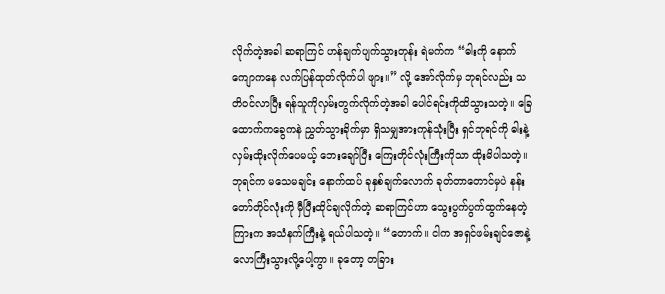လိုက်တဲ့အခါ ဆရာကြင် ဟန်ချက်ပျက်သွားတုန်း ရဲမက်က “ဓါးကို နောက်ကျောကနေ လက်ပြန်ထုတ်လိုက်ပါ ဖျား။” လို့ အော်လိုက်မှ ဘုရင်လည်း သတိဝင်လာပြီး ရန်သူကိုလှမ်းတွက်လိုက်တဲ့အခါ ပေါင်ရင်းကိုထိသွားသတဲ့။ ခြေထောက်ကခွေကနဲ ညွှတ်သွားခိုက်မှာ ရှိသမျှအားကုန်သုံးပြီး ရှင်ဘုရင်ကို ဓါးနဲ့လှမ်းထိုးလိုက်ပေမယ့် ဘေးချော်ပြီး ကြေးတိုင်လုံးကြီးကိုသာ ထိုးမိပါသတဲ့။ ဘုရင်က မသေမချင်း နောက်ထပ် ခုနှစ်ချက်လောက် ခုတ်တာတောင်မှပဲ နန်းတော်တိုင်လုံးကို မှီပြီးထိုင်ချလိုက်တဲ့ ဆရာကြင်ဟာ သွေးပွက်ပွက်ထွက်နေတဲ့ကြားက အသံနက်ကြီးနဲ့ ရယ်ပါသတဲ့။ “တောက်။ ငါက အရှင်ဖမ်းချင်ဇောနဲ့ လောကြီးသွားလို့ပေါ့ကွာ။ ခုတော့ တခြား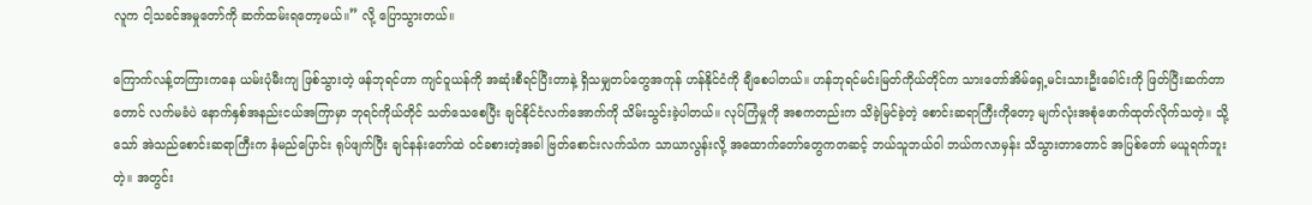လူက ငါ့သခင်အမှုတော်ကို ဆက်ထမ်းရတော့မယ်။” လို့ ပြောသွားတယ်။

ကြောက်လန့်တကြားကနေ ယမ်းပုံမီးကျ ဖြစ်သွားတဲ့ ဖန်ဘုရင်ဟာ ကျင်ဝူယန်ကို အဆုံးစီရင်ပြီးတာနဲ့ ရှိသမျှတပ်တွေအကုန် ဟန်နိုင်ငံကို ချီစေပါတယ်။ ဟန်ဘုရင်မင်းမြတ်ကိုယ်တိုင်က သားတော်အိမ်ရှေ့မင်းသားဦးခေါင်းကို ဖြတ်ပြီးဆက်တာတောင် လက်မခံပဲ နောက်နှစ်အနည်းငယ်အကြာမှာ ဘုရင်ကိုယ်တိုင် သတ်သေစေပြီး ချင်နိုင်ငံလက်အောက်ကို သိမ်းသွင်းခဲ့ပါတယ်။ လုပ်ကြံမှုကို အစကတည်းက သိခဲ့မြင်ခဲ့တဲ့ စောင်းဆရာကြီးကိုတော့ မျက်လုံးအစုံဖောက်ထုတ်လိုက်သတဲ့။ သို့သော် အဲသည်စောင်းဆရာကြီးက နံမည်ပြောင်း ရုပ်ဖျက်ပြီး ချင်နန်းတော်ထဲ ဝင်ခစားတဲ့အခါ ဗြတ်စောင်းလက်သံက သာယာလွန်းလို့ အထောက်တော်တွေကတဆင့် ဘယ်သူဘယ်ဝါ ဘယ်ကလာမှန်း သိသွားတာတောင် အပြစ်တော် မယူရက်ဘူးတဲ့။ အတွင်း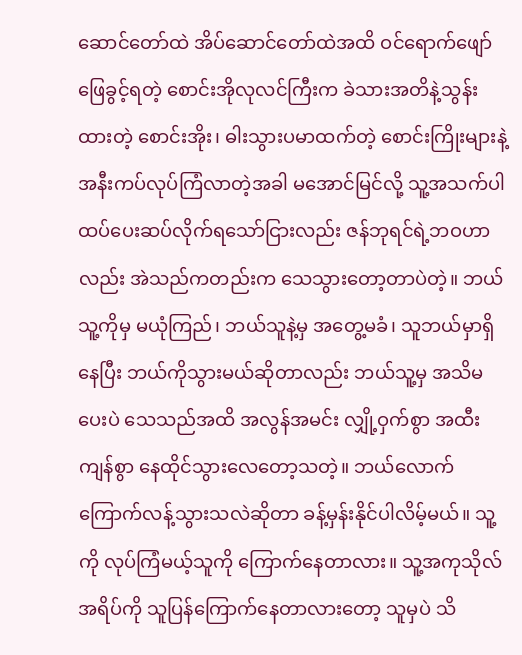ဆောင်တော်ထဲ အိပ်ဆောင်တော်ထဲအထိ ဝင်ရောက်ဖျော်ဖြေခွင့်ရတဲ့ စောင်းအိုလုလင်ကြီးက ခဲသားအတိနဲ့သွန်းထားတဲ့ စောင်းအိုး၊ ဓါးသွားပမာထက်တဲ့ စောင်းကြိုးများနဲ့ အနီးကပ်လုပ်ကြံလာတဲ့အခါ မအောင်မြင်လို့ သူ့အသက်ပါ ထပ်ပေးဆပ်လိုက်ရသော်ငြားလည်း ဇန်ဘုရင်ရဲ့ဘဝဟာလည်း အဲသည်ကတည်းက သေသွားတော့တာပဲတဲ့။ ဘယ်သူ့ကိုမှ မယုံကြည်၊ ဘယ်သူနဲ့မှ အတွေ့မခံ၊ သူဘယ်မှာရှိနေပြီး ဘယ်ကိုသွားမယ်ဆိုတာလည်း ဘယ်သူ့မှ အသိမပေးပဲ သေသည်အထိ အလွန်အမင်း လျှို့ဝှက်စွာ အထီးကျန်စွာ နေထိုင်သွားလေတော့သတဲ့။ ဘယ်လောက်ကြောက်လန့်သွားသလဲဆိုတာ ခန့်မှန်းနိုင်ပါလိမ့်မယ်။ သူ့ကို လုပ်ကြံမယ့်သူကို ကြောက်နေတာလား။ သူ့အကုသိုလ်အရိပ်ကို သူပြန်ကြောက်နေတာလားတော့ သူမှပဲ သိ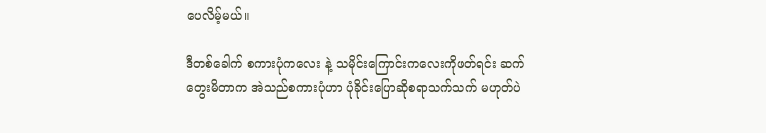ပေလိမ့်မယ်။

ဒီတစ်ခေါက် စကားပုံကလေး နဲ့ သမိုင်းကြောင်းကလေးကိုဖတ်ရင်း ဆက်တွေးမိတာက အဲသည်စကားပုံဟာ ပုံခိုင်းပြောဆိုစရာသက်သက် မဟုတ်ပဲ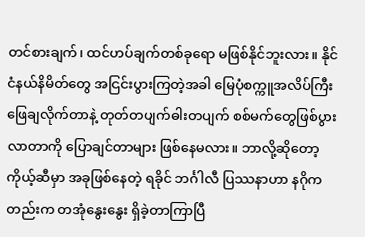တင်စားချက်၊ ထင်ဟပ်ချက်တစ်ခုရော မဖြစ်နိုင်ဘူးလား။ နိုင်ငံနယ်နိမိတ်တွေ အငြင်းပွားကြတဲ့အခါ မြေပုံစက္ကူအလိပ်ကြီးဖြေချလိုက်တာနဲ့ တုတ်တပျက်ဓါးတပျက် စစ်မက်တွေဖြစ်ပွားလာတာကို ပြောချင်တာများ ဖြစ်နေမလား။ ဘာလို့ဆိုတော့ ကိုယ့်ဆီမှာ အခုဖြစ်နေတဲ့ ရခိုင် ဘင်္ဂါလီ ပြဿနာဟာ နဂိုကတည်းက တအုံနွေးနွေး ရှိခဲ့တာကြာပြီ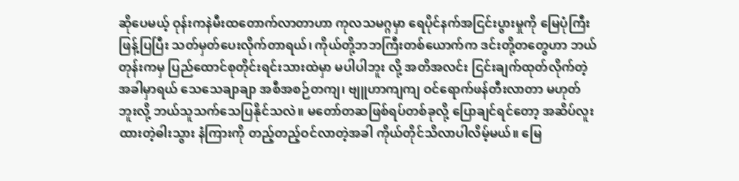ဆိုပေမယ့် ဝုန်းကနဲမီးထတောက်လာတာဟာ ကုလသမဂ္ဂမှာ ရေပိုင်နက်အငြင်းပွားမှုကို မြေပုံကြီးဖြန့်ပြပြီး သတ်မှတ်ပေးလိုက်တာရယ်၊ ကိုယ်တို့ဘဘကြီးတစ်ယောက်က ဒင်းတို့တတွေဟာ ဘယ်တုန်းကမှ ပြည်ထောင်စုတိုင်းရင်းသားထဲမှာ မပါပါဘူး လို့ အတိအလင်း ငြင်းချက်ထုတ်လိုက်တဲ့အခါမှာရယ် သေသေချာချာ အစီအစဉ်တကျ၊ ဗျူဟာကျကျ ဝင်ရောက်ဖန်တီးလာတာ မဟုတ်ဘူးလို့ ဘယ်သူသက်သေပြနိုင်သလဲ။ မတော်တဆဖြစ်ရပ်တစ်ခုလို့ ပြောချင်ရင်တော့ အဆိပ်လူးထားတဲ့ဓါးသွား နံကြားကို တည့်တည့်ဝင်လာတဲ့အခါ ကိုယ်တိုင်သိလာပါလိမ့်မယ်။ မြေ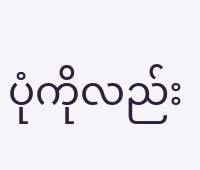ပုံကိုလည်း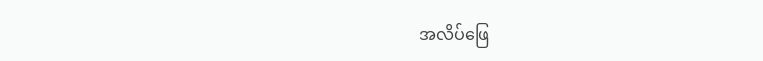အလိပ်ဖြေ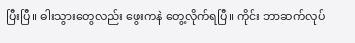ပြီးပြီ။ ဓါးသွားတွေလည်း ဖွေးကနဲ တွေ့လိုက်ရပြီ။ ကိုင်း ဘာဆက်လုပ်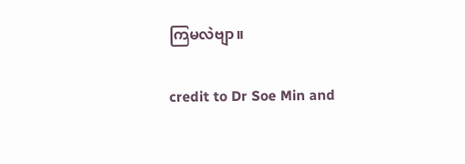ကြမလဲဗျာ။

credit to Dr Soe Min and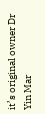it’s original owner Dr Yin Mar